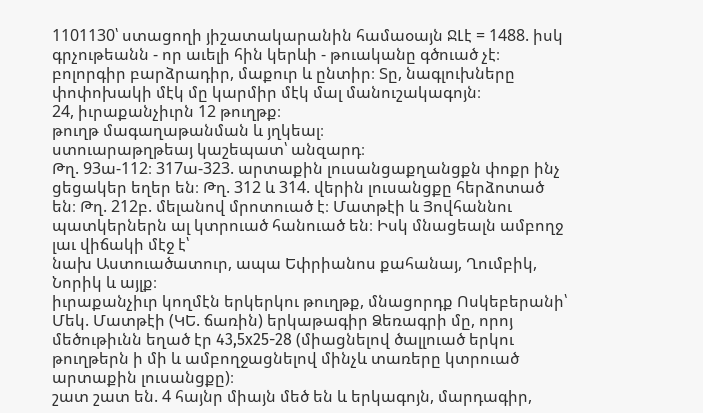1101130՝ ստացողի յիշատակարանին համաօայն ՋԼէ = 1488. իսկ գրչութեանն - որ աւելի հին կերևի - թուականը գծուած չէ։
բոլորգիր բարձրադիր, մաքուր և ընտիր։ Տը, նագլուխները փոփոխակի մէկ մը կարմիր մէկ մալ մանուշակագոյն։
24, իւրաքանչիւրն 12 թուղթք։
թուղթ մագաղաթանման և յղկեալ։
ստուարաթղթեայ կաշեպատ՝ անզարդ։
Թղ. 93ա-112։ 317ա-323. արտաքին լուսանցաքղանցքն փոքր ինչ ցեցակեր եղեր են։ Թղ. 312 և 314. վերին լուսանցքը հերձոտած են։ Թղ. 212բ. մելանով մրոտուած է։ Մատթէի և Յովհաննու պատկերներն ալ կտրուած հանուած են։ Իսկ մնացեալն ամբողջ լաւ վիճակի մէջ է՝
նախ Աստուածատուր, ապա Եփրիանոս քահանայ, Ղումբիկ, Նորիկ և այլք։
իւրաքանչիւր կողմէն երկերկու թուղթք, մնացորդք Ոսկեբերանի՝ Մեկ. Մատթէի (ԿԵ. ճառին) երկաթագիր Ձեռագրի մը, որոյ մեծութիւնն եղած էր 43,5x25-28 (միացնելով ծալլուած երկու թուղթերն ի մի և ամբողջացնելով մինչև տառերը կտրուած արտաքին լուսանցքը)։
շատ շատ են. 4 հայնր միայն մեծ են և երկագոյն, մարդագիր,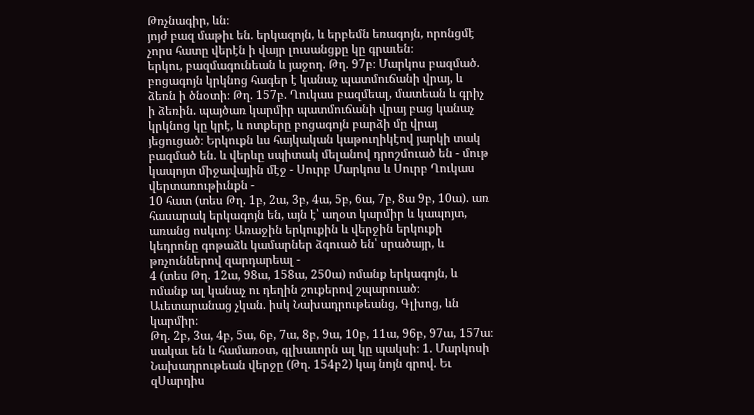Թռչնագիր, ևն։
յոյժ բազ մաթիւ են. երկազոյն, և երբեմն եռագոյն, որոնցմէ չորս հատը վերէն ի վայր լուսանցքը կը գրաւեն։
երկու, բազմագունեան և յաջող. Թղ. 97բ։ Մարկոս բազմած. բոցագոյն կրկնոց հագեր է կանաչ պատմուճանի վրայ, և ձեռն ի ծնօտի։ Թղ. 157բ. Ղուկաս բազմեալ, մատեան և գրիչ ի ձեռին. պայծառ կարմիր պատմուճանի վրայ բաց կանաչ կրկնոց կը կրէ, և ոտքերը բոցագոյն բարձի մը վրայ յեցուցած։ Երկուքն ևս հայկական կաթուղիկէով յարկի տակ բազմած են. և վերևը սպիտակ մելանով դրոշմուած են - մութ կապոյտ միջավային մէջ - Սուրբ Մարկոս և Սուրբ Ղուկաս վերտառութիւնքն -
10 հատ (տես Թղ. 1բ, 2ա, 3բ, 4ա, 5բ, 6ա, 7բ, 8ա 9բ, 10ա). առ հասարակ երկագոյն են, այն է՝ աղօտ կարմիր և կապոյտ, առանց ոսկւոյ։ Առաջին երկուքին և վերջին երկուքի կեդրոնը գոթաձև կամարներ ձգուած են՝ սրածայր, և թռչուններով զարդարեալ -
4 (տես Թղ. 12ա, 98ա, 158ա, 250ա) ոմանք երկագոյն, և ոմանք ալ կանաչ ու դեղին շուքերով շպարուած։
Աւետարանաց չկան. իսկ Նախադրութեանց, Գլխոց, ևն կարմիր։
Թղ. 2բ, 3ա, 4բ, 5ա, 6բ, 7ա, 8բ, 9ա, 10բ, 11ա, 96բ, 97ա, 157ա։
սակաւ են և համառօտ, գլխաւորն ալ կը պակսի։ 1. Մարկոսի Նախադրութեան վերջը (Թղ. 154բ2) կայ նոյն գրով. Եւ զՍարդիս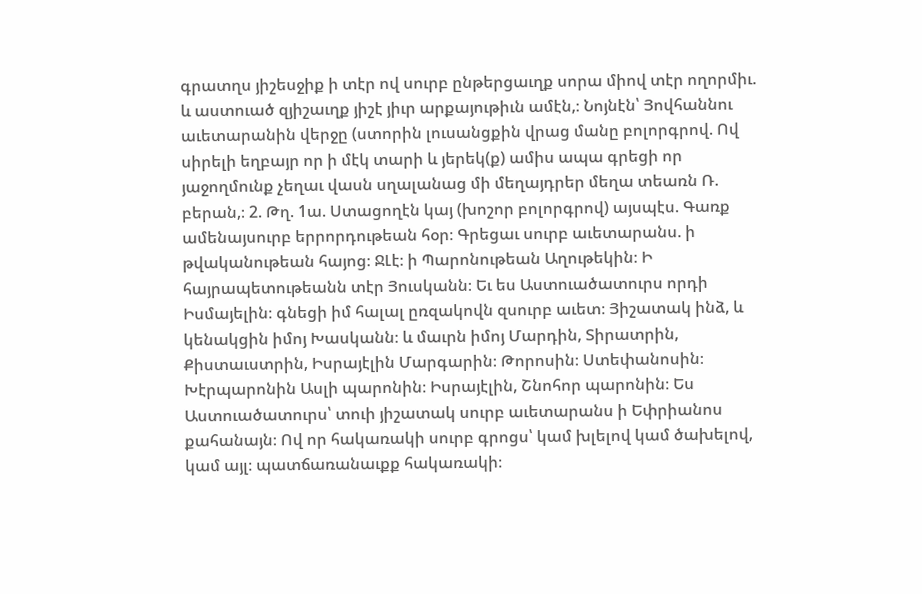գրատղս յիշեսջիք ի տէր ով սուրբ ընթերցաւղք սորա միով տէր ողորմիւ. և աստուած զյիշաւղք յիշէ յիւր արքայութիւն ամէն,։ Նոյնէն՝ Յովհաննու աւետարանին վերջը (ստորին լուսանցքին վրաց մանը բոլորգրով. Ով սիրելի եղբայր որ ի մէկ տարի և յերեկ(ք) ամիս ապա գրեցի որ յաջողմունք չեղաւ վասն սղալանաց մի մեղայդրեր մեղա տեառն Ռ. բերան,։ 2. Թղ. 1ա. Ստացողէն կայ (խոշոր բոլորգրով) այսպէս. Գառք ամենայսուրբ երրորդութեան հօր։ Գրեցաւ սուրբ աւետարանս. ի թվականութեան հայոց։ ՋԼէ։ ի Պարոնութեան Աղութեկին։ Ի հայրապետութեանն տէր Յուսկանն։ Եւ ես Աստուածատուրս որդի Իսմայելին։ գնեցի իմ հալալ ըռզակովն զսուրբ աւետ։ Յիշատակ ինձ, և կենակցին իմոյ Խասկանն։ և մաւրն իմոյ Մարդին, Տիրատրին, Քիստաւստրին, Իսրայէլին Մարգարին։ Թորոսին։ Ստեփանոսին։ Խէրպարոնին Ասլի պարոնին։ Իսրայէլին, Շնոհոր պարոնին։ Ես Աստուածատուրս՝ տուի յիշատակ սուրբ աւետարանս ի Եփրիանոս քահանայն։ Ով որ հակառակի սուրբ գրոցս՝ կամ խլելով կամ ծախելով, կամ այլ։ պատճառանաւքք հակառակի։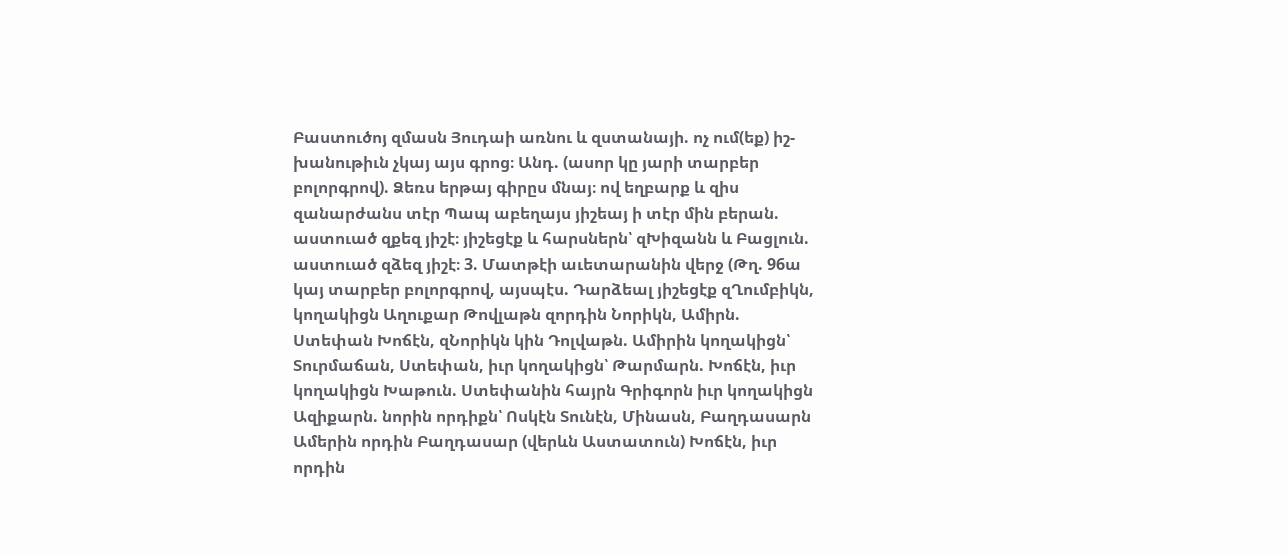Բաստուծոյ զմասն Յուդաի առնու և զստանայի. ոչ ում(եք) իշ-խանութիւն չկայ այս գրոց։ Անդ. (ասոր կը յարի տարբեր բոլորգրով). Ձեռս երթայ գիրըս մնայ։ ով եղբարք և զիս զանարժանս տէր Պապ աբեղայս յիշեայ ի տէր մին բերան. աստուած զքեզ յիշէ։ յիշեցէք և հարսներն՝ զԽիզանն և Բացլուն. աստուած զձեզ յիշէ։ 3. Մատթէի աւետարանին վերջ (Թղ. 96ա կայ տարբեր բոլորգրով, այսպէս. Դարձեալ յիշեցէք զՂումբիկն, կողակիցն Աղուքար Թովլաթն զորդին Նորիկն, Ամիրն. Ստեփան Խոճէն, զՆորիկն կին Դոլվաթն. Ամիրին կողակիցն՝ Տուրմաճան, Ստեփան, իւր կողակիցն՝ Թարմարն. Խոճէն, իւր կողակիցն Խաթուն. Ստեփանին հայրն Գրիգորն իւր կողակիցն Ազիքարն. նորին որդիքն՝ Ոսկէն Տունէն, Մինասն, Բաղդասարն Ամերին որդին Բաղդասար (վերևն Աստատուն) Խոճէն, իւր որդին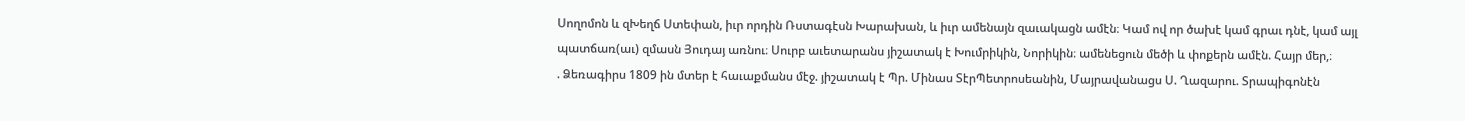Սողոմոն և զԽեղճ Ստեփան, իւր որդին Ռստագէսն Խարախան, և իւր ամենայն զաւակացն ամէն։ Կամ ով որ ծախէ կամ գրաւ դնէ, կամ այլ պատճառ(աւ) զմասն Յուդայ առնու։ Սուրբ աւետարանս յիշատակ է Խումրիկին, Նորիկին։ ամենեցուն մեծի և փոքերն ամէն. Հայր մեր,։
. Ձեռագիրս 1809 ին մտեր է հաւաքմանս մէջ. յիշատակ է Պր. Մինաս ՏէրՊետրոսեանին, Մայրավանացս Ս. Ղազարու. Տրապիգոնէն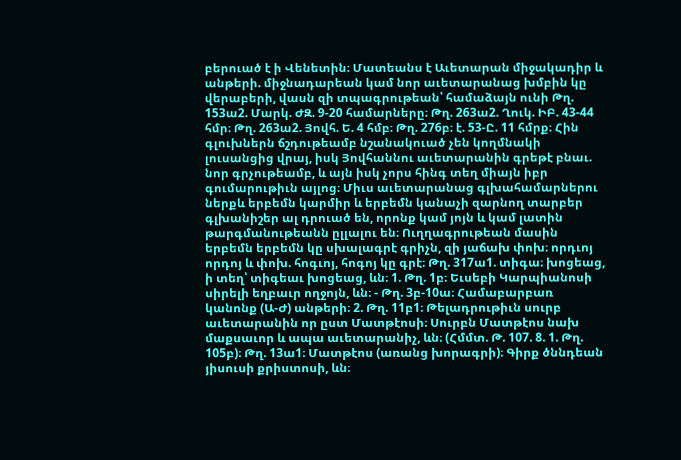բերուած է ի Վենետին։ Մատեանս է Աւետարան միջակադիր և անթերի. միջնադարեան կամ նոր աւետարանաց խմբին կը վերաբերի, վասն զի տպագրութեան՝ համաձայն ունի Թղ. 153ա2. Մարկ. ԺԶ. 9-20 համարները։ Թղ. 263ա2. Ղուկ. ԻԲ. 43-44 հմր։ Թղ. 263ա2. Յովհ. Ե. 4 հմբ։ Թղ. 276բ։ է. 53-Ը. 11 հմրք։ Հին գլուխներն ճշդութեամբ նշանակուած չեն կողմնակի լուսանցից վրայ, իսկ Յովհաննու աւետարանին գրեթէ բնաւ. նոր գրչութեամբ, և այն իսկ չորս հինգ տեղ միայն իբր գումարութիւն այլոց։ Միւս աւետարանաց գլխահամարներու ներքև երբեմն կարմիր և երբեմն կանաչի զարնող տարբեր գլխանիշեր ալ դրուած են, որոնք կամ յոյն և կամ լատին թարգմանութեանն ըլլալու են։ Ուղղագրութեան մասին երբեմն երբեմն կը սխալագրէ գրիչն, զի յաճախ փոխ։ որդւոյ որդոյ և փոխ. հոգւոյ, հոգոյ կը գրէ։ Թղ. 317ա1. տիգա։ խոցեաց, ի տեղ՝ տիգեաւ խոցեաց, ևն։ 1. Թղ. 1բ։ Եւսեբի Կարպիանոսի սիրելի եղբաւր ողջոյն, ևն։ - Թղ. 3բ-10ա։ Համաբարբառ կանոնք (Ա-Ժ) անթերի։ 2. Թղ. 11բ1։ Թելադրութիւն սուրբ աւետարանին որ ըստ Մատթէոսի։ Սուրբն Մատթէոս նախ մաքսաւոր և ապա աւետարանիչ, ևն։ (Հմմտ. Թ. 107. 8. 1. Թղ. 105բ)։ Թղ. 13ա1։ Մատթէոս (առանց խորագրի)։ Գիրք ծննդեան յիսուսի քրիստոսի, ևն։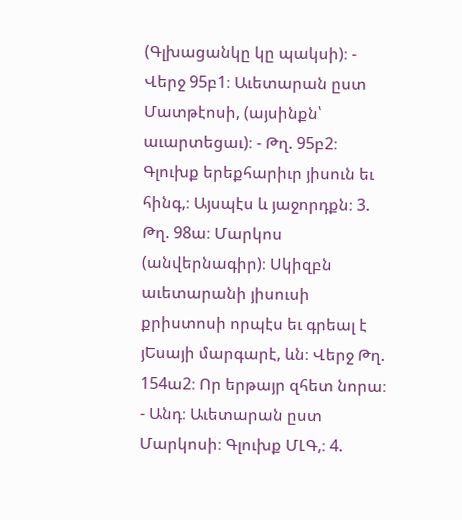(Գլխացանկը կը պակսի)։ - Վերջ 95բ1։ Աւետարան ըստ Մատթէոսի, (այսինքն՝ աւարտեցաւ)։ - Թղ. 95բ2։ Գլուխք երեքհարիւր յիսուն եւ հինգ,։ Այսպէս և յաջորդքն։ 3. Թղ. 98ա։ Մարկոս (անվերնագիր)։ Սկիզբն աւետարանի յիսուսի քրիստոսի որպէս եւ գրեալ է յԵսայի մարգարէ, ևն։ Վերջ Թղ. 154ա2։ Որ երթայր զհետ նորա։ - Անդ։ Աւետարան ըստ Մարկոսի։ Գլուխք ՄԼԳ,։ 4.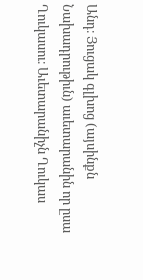Անդ։ Յուցակ գլխոց (այսինքն Նախադրութիւն) աւետարանին որ ըսա Ղուկասու։ Աւետարանիչն Ղուկաս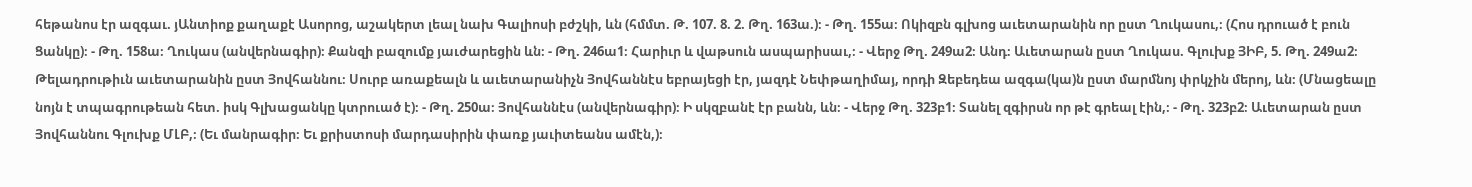հեթանոս էր ազգաւ. յԱնտիոք քաղաքէ Ասորոց, աշակերտ լեալ նախ Գալիոսի բժշկի, ևն (հմմտ. Թ. 107. 8. 2. Թղ. 163ա.)։ - Թղ. 155ա։ Ոկիզբն գլխոց աւետարանին որ ըստ Ղուկասու,։ (Հոս դրուած է բուն Ցանկը)։ - Թղ. 158ա։ Ղուկաս (անվերնագիր)։ Քանզի բազումք յաւժարեցին ևն։ - Թղ. 246ա1։ Հարիւր և վաթսուն ասպարիսաւ,։ - Վերջ Թղ. 249ա2։ Անդ։ Աւետարան ըստ Ղուկաս. Գլուխք ՅԻԲ, 5. Թղ. 249ա2։ Թելադրութիւն աւետարանին ըստ Յովհաննու։ Սուրբ առաքեալն և աւետարանիչն Յովհաննէս եբրայեցի էր, յազդէ Նեփթաղիմայ, որդի Զեբեդեա ազգա(կա)ն ըստ մարմնոյ փրկչին մերոյ, ևն։ (Մնացեալը նոյն է տպագրութեան հետ. իսկ Գլխացանկը կտրուած է)։ - Թղ. 250ա։ Յովհաննէս (անվերնագիր)։ Ի սկզբանէ էր բանն, ևն։ - Վերջ Թղ. 323բ1։ Տանել զգիրսն որ թէ գրեալ էին,։ - Թղ. 323բ2։ Աւետարան ըստ Յովհաննու Գլուխք ՄԼԲ,։ (Եւ մանրագիր։ Եւ քրիստոսի մարդասիրին փառք յաւիտեանս ամէն,)։